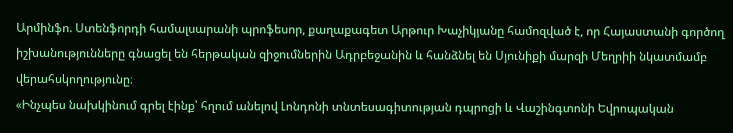Արմինֆո. Ստենֆորդի համալսարանի պրոֆեսոր, քաղաքագետ Արթուր Խաչիկյանը համոզված է, որ Հայաստանի գործող իշխանությունները գնացել են հերթական զիջումներին Ադրբեջանին և հանձնել են Սյունիքի մարզի Մեղրիի նկատմամբ վերահսկողությունը։
«Ինչպես նախկինում գրել էինք՝ հղում անելով Լոնդոնի տնտեսագիտության դպրոցի և Վաշինգտոնի Եվրոպական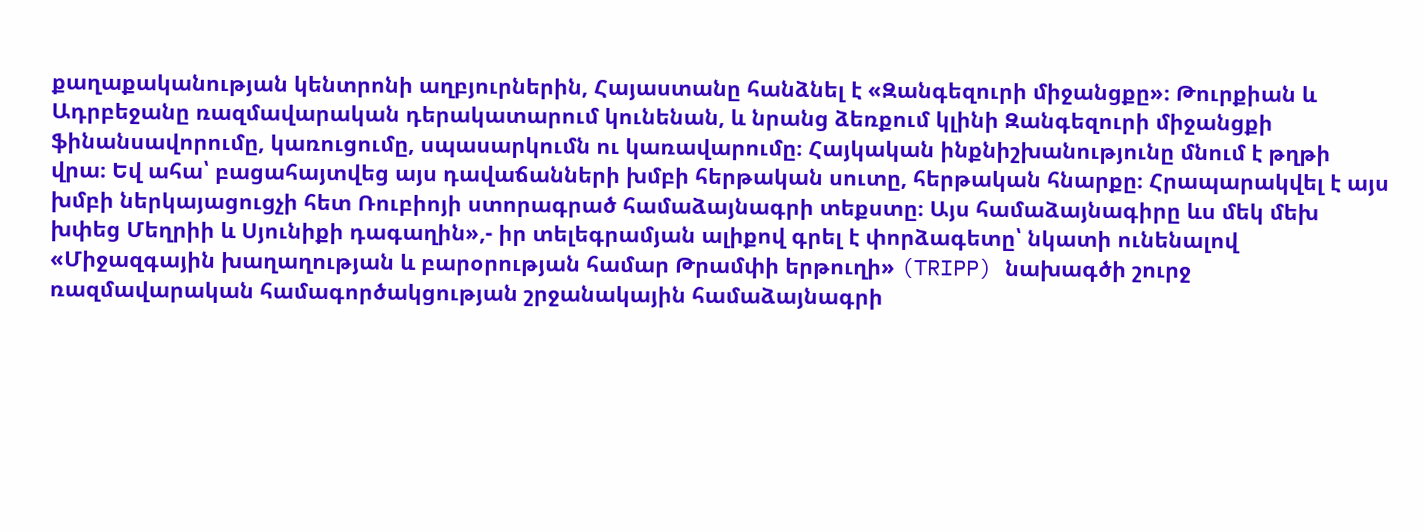քաղաքականության կենտրոնի աղբյուրներին, Հայաստանը հանձնել է «Զանգեզուրի միջանցքը»։ Թուրքիան և Ադրբեջանը ռազմավարական դերակատարում կունենան, և նրանց ձեռքում կլինի Զանգեզուրի միջանցքի ֆինանսավորումը, կառուցումը, սպասարկումն ու կառավարումը։ Հայկական ինքնիշխանությունը մնում է թղթի վրա։ Եվ ահա՝ բացահայտվեց այս դավաճանների խմբի հերթական սուտը, հերթական հնարքը։ Հրապարակվել է այս խմբի ներկայացուցչի հետ Ռուբիոյի ստորագրած համաձայնագրի տեքստը։ Այս համաձայնագիրը ևս մեկ մեխ խփեց Մեղրիի և Սյունիքի դագաղին»,- իր տելեգրամյան ալիքով գրել է փորձագետը՝ նկատի ունենալով «Միջազգային խաղաղության և բարօրության համար Թրամփի երթուղի» (TRIPP) նախագծի շուրջ ռազմավարական համագործակցության շրջանակային համաձայնագրի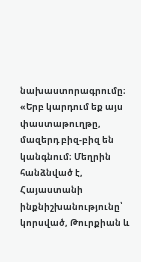նախաստորագրումը։
«Երբ կարդում եք այս փաստաթուղթը, մազերդ բիզ-բիզ են կանգնում։ Մեղրին հանձնված է, Հայաստանի ինքնիշխանությունը՝ կորսված, Թուրքիան և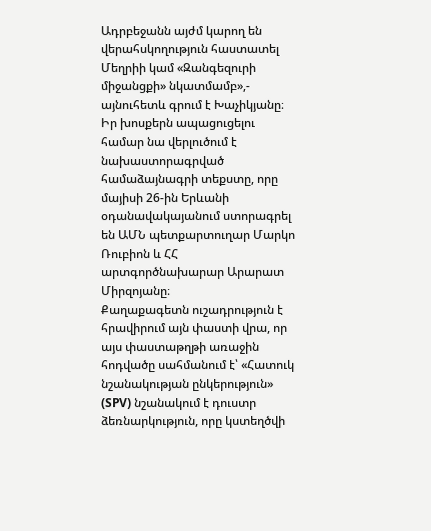Ադրբեջանն այժմ կարող են վերահսկողություն հաստատել Մեղրիի կամ «Զանգեզուրի միջանցքի» նկատմամբ»,- այնուհետև գրում է Խաչիկյանը։
Իր խոսքերն ապացուցելու համար նա վերլուծում է նախաստորագրված համաձայնագրի տեքստը, որը մայիսի 26-ին Երևանի օդանավակայանում ստորագրել են ԱՄՆ պետքարտուղար Մարկո Ռուբիոն և ՀՀ արտգործնախարար Արարատ Միրզոյանը։
Քաղաքագետն ուշադրություն է հրավիրում այն փաստի վրա, որ այս փաստաթղթի առաջին հոդվածը սահմանում է՝ «Հատուկ նշանակության ընկերություն» (SPV) նշանակում է դուստր ձեռնարկություն, որը կստեղծվի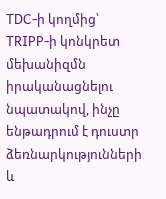TDC-ի կողմից՝ TRIPP-ի կոնկրետ մեխանիզմն իրականացնելու նպատակով, ինչը ենթադրում է դուստր ձեռնարկությունների և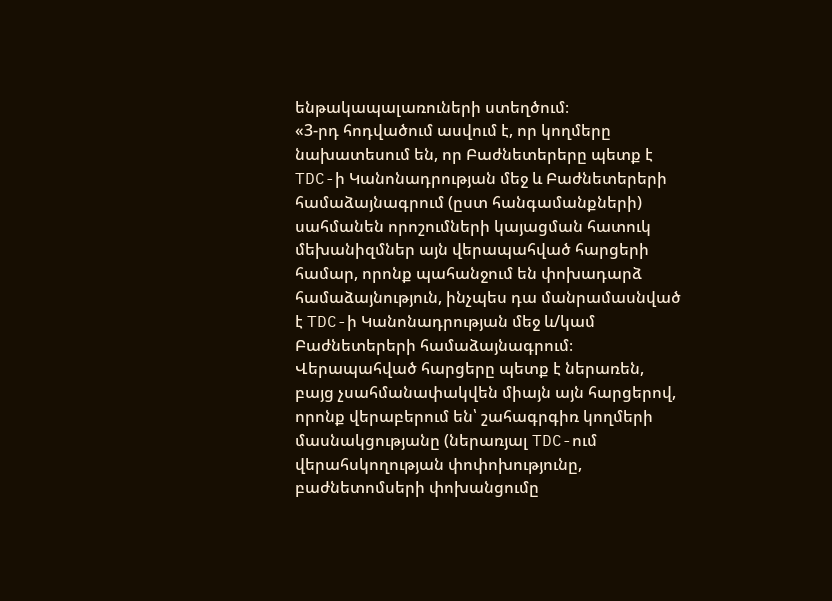ենթակապալառուների ստեղծում։
«3-րդ հոդվածում ասվում է, որ կողմերը նախատեսում են, որ Բաժնետերերը պետք է TDC-ի Կանոնադրության մեջ և Բաժնետերերի համաձայնագրում (ըստ հանգամանքների) սահմանեն որոշումների կայացման հատուկ մեխանիզմներ այն վերապահված հարցերի համար, որոնք պահանջում են փոխադարձ համաձայնություն, ինչպես դա մանրամասնված է TDC-ի Կանոնադրության մեջ և/կամ Բաժնետերերի համաձայնագրում։ Վերապահված հարցերը պետք է ներառեն, բայց չսահմանափակվեն միայն այն հարցերով, որոնք վերաբերում են՝ շահագրգիռ կողմերի մասնակցությանը (ներառյալ TDC-ում վերահսկողության փոփոխությունը, բաժնետոմսերի փոխանցումը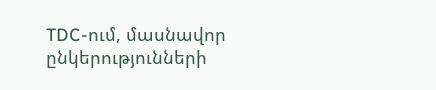TDC-ում, մասնավոր ընկերությունների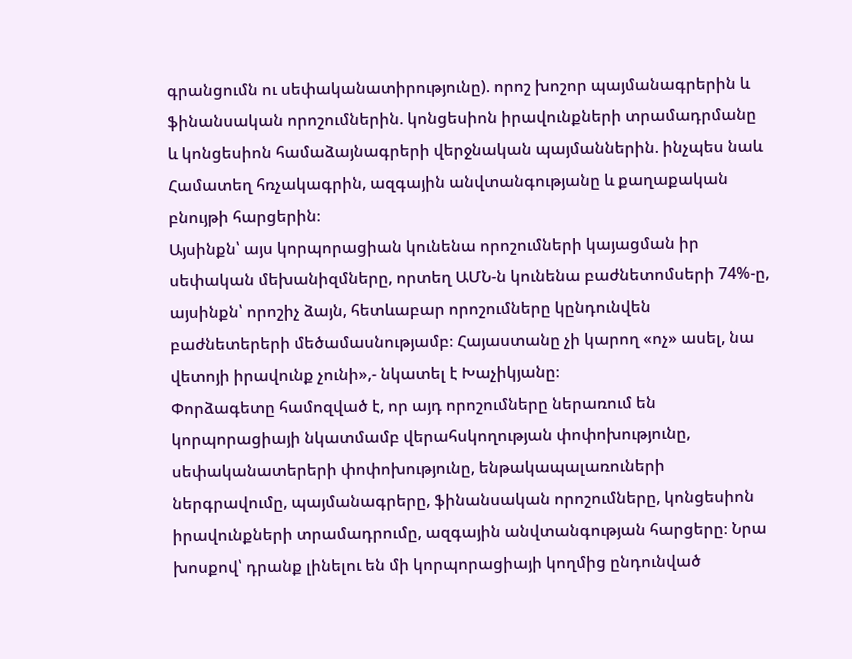գրանցումն ու սեփականատիրությունը). որոշ խոշոր պայմանագրերին և ֆինանսական որոշումներին. կոնցեսիոն իրավունքների տրամադրմանը և կոնցեսիոն համաձայնագրերի վերջնական պայմաններին. ինչպես նաև Համատեղ հռչակագրին, ազգային անվտանգությանը և քաղաքական բնույթի հարցերին։
Այսինքն՝ այս կորպորացիան կունենա որոշումների կայացման իր սեփական մեխանիզմները, որտեղ ԱՄՆ-ն կունենա բաժնետոմսերի 74%-ը, այսինքն՝ որոշիչ ձայն, հետևաբար որոշումները կընդունվեն բաժնետերերի մեծամասնությամբ։ Հայաստանը չի կարող «ոչ» ասել, նա վետոյի իրավունք չունի»,- նկատել է Խաչիկյանը։
Փորձագետը համոզված է, որ այդ որոշումները ներառում են կորպորացիայի նկատմամբ վերահսկողության փոփոխությունը, սեփականատերերի փոփոխությունը, ենթակապալառուների ներգրավումը, պայմանագրերը, ֆինանսական որոշումները, կոնցեսիոն իրավունքների տրամադրումը, ազգային անվտանգության հարցերը։ Նրա խոսքով՝ դրանք լինելու են մի կորպորացիայի կողմից ընդունված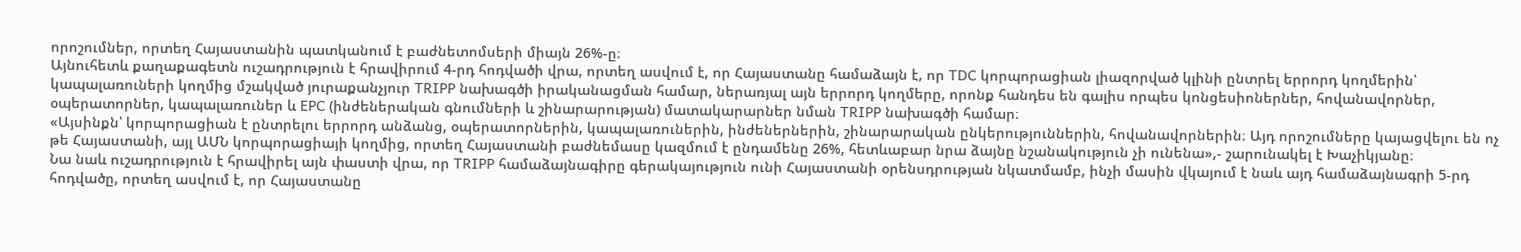որոշումներ, որտեղ Հայաստանին պատկանում է բաժնետոմսերի միայն 26%-ը։
Այնուհետև քաղաքագետն ուշադրություն է հրավիրում 4-րդ հոդվածի վրա, որտեղ ասվում է, որ Հայաստանը համաձայն է, որ TDC կորպորացիան լիազորված կլինի ընտրել երրորդ կողմերին՝ կապալառուների կողմից մշակված յուրաքանչյուր TRIPP նախագծի իրականացման համար, ներառյալ այն երրորդ կողմերը, որոնք հանդես են գալիս որպես կոնցեսիոներներ, հովանավորներ, օպերատորներ, կապալառուներ և EPC (ինժեներական գնումների և շինարարության) մատակարարներ նման TRIPP նախագծի համար։
«Այսինքն՝ կորպորացիան է ընտրելու երրորդ անձանց, օպերատորներին, կապալառուներին, ինժեներներին, շինարարական ընկերություններին, հովանավորներին։ Այդ որոշումները կայացվելու են ոչ թե Հայաստանի, այլ ԱՄՆ կորպորացիայի կողմից, որտեղ Հայաստանի բաժնեմասը կազմում է ընդամենը 26%, հետևաբար նրա ձայնը նշանակություն չի ունենա»,- շարունակել է Խաչիկյանը։
Նա նաև ուշադրություն է հրավիրել այն փաստի վրա, որ TRIPP համաձայնագիրը գերակայություն ունի Հայաստանի օրենսդրության նկատմամբ, ինչի մասին վկայում է նաև այդ համաձայնագրի 5-րդ հոդվածը, որտեղ ասվում է, որ Հայաստանը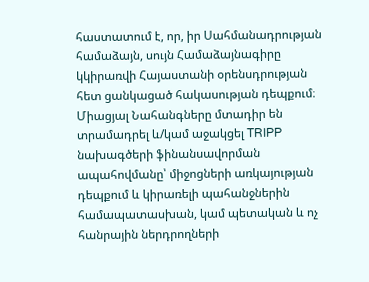հաստատում է, որ, իր Սահմանադրության համաձայն, սույն Համաձայնագիրը կկիրառվի Հայաստանի օրենսդրության հետ ցանկացած հակասության դեպքում։ Միացյալ Նահանգները մտադիր են տրամադրել և/կամ աջակցել TRIPP նախագծերի ֆինանսավորման ապահովմանը՝ միջոցների առկայության դեպքում և կիրառելի պահանջներին համապատասխան, կամ պետական և ոչ հանրային ներդրողների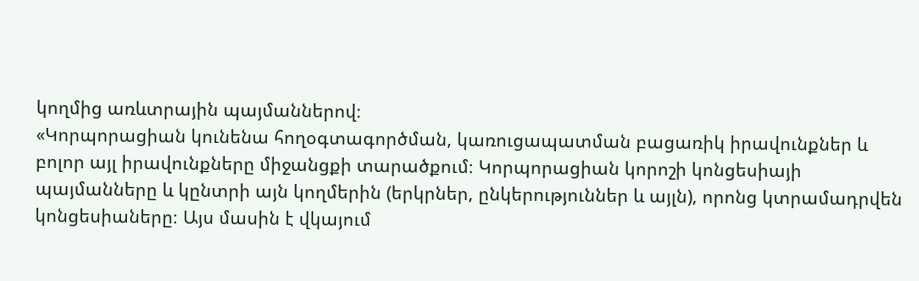կողմից առևտրային պայմաններով։
«Կորպորացիան կունենա հողօգտագործման, կառուցապատման բացառիկ իրավունքներ և բոլոր այլ իրավունքները միջանցքի տարածքում։ Կորպորացիան կորոշի կոնցեսիայի պայմանները և կընտրի այն կողմերին (երկրներ, ընկերություններ և այլն), որոնց կտրամադրվեն կոնցեսիաները։ Այս մասին է վկայում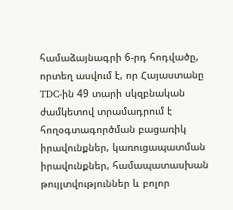համաձայնագրի 6-րդ հոդվածը, որտեղ ասվում է, որ Հայաստանը TDC-ին 49 տարի սկզբնական ժամկետով տրամադրում է հողօգտագործման բացառիկ իրավունքներ, կառուցապատման իրավունքներ, համապատասխան թույլտվություններ և բոլոր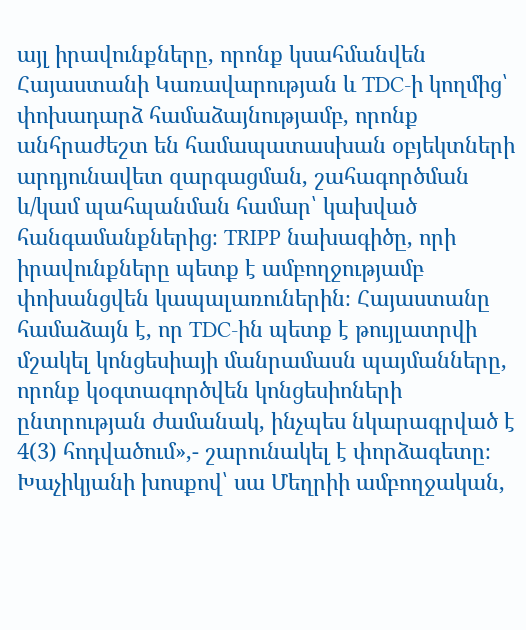այլ իրավունքները, որոնք կսահմանվեն Հայաստանի Կառավարության և TDC-ի կողմից՝ փոխադարձ համաձայնությամբ, որոնք անհրաժեշտ են համապատասխան օբյեկտների արդյունավետ զարգացման, շահագործման և/կամ պահպանման համար՝ կախված հանգամանքներից։ TRIPP նախագիծը, որի իրավունքները պետք է ամբողջությամբ փոխանցվեն կապալառուներին։ Հայաստանը համաձայն է, որ TDC-ին պետք է թույլատրվի մշակել կոնցեսիայի մանրամասն պայմանները, որոնք կօգտագործվեն կոնցեսիոների ընտրության ժամանակ, ինչպես նկարագրված է 4(3) հոդվածում»,- շարունակել է փորձագետը։
Խաչիկյանի խոսքով՝ սա Մեղրիի ամբողջական,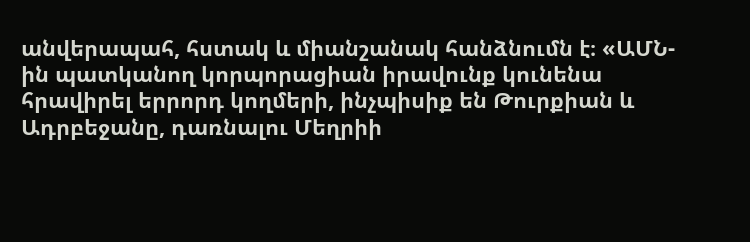անվերապահ, հստակ և միանշանակ հանձնումն է։ «ԱՄՆ-ին պատկանող կորպորացիան իրավունք կունենա հրավիրել երրորդ կողմերի, ինչպիսիք են Թուրքիան և Ադրբեջանը, դառնալու Մեղրիի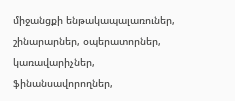միջանցքի ենթակապալառուներ, շինարարներ, օպերատորներ, կառավարիչներ, ֆինանսավորողներ,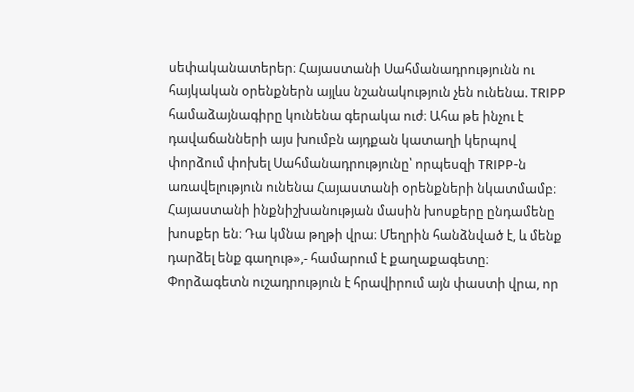սեփականատերեր։ Հայաստանի Սահմանադրությունն ու հայկական օրենքներն այլևս նշանակություն չեն ունենա. TRIPP համաձայնագիրը կունենա գերակա ուժ։ Ահա թե ինչու է դավաճանների այս խումբն այդքան կատաղի կերպով փորձում փոխել Սահմանադրությունը՝ որպեսզի TRIPP-ն առավելություն ունենա Հայաստանի օրենքների նկատմամբ։ Հայաստանի ինքնիշխանության մասին խոսքերը ընդամենը խոսքեր են։ Դա կմնա թղթի վրա։ Մեղրին հանձնված է, և մենք դարձել ենք գաղութ»,- համարում է քաղաքագետը։
Փորձագետն ուշադրություն է հրավիրում այն փաստի վրա, որ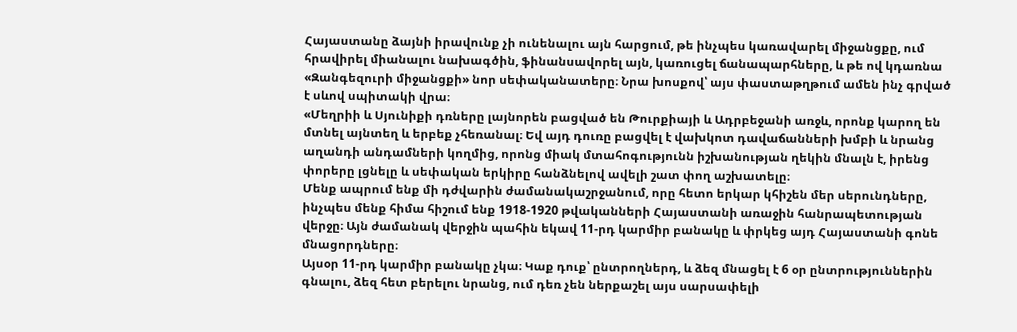Հայաստանը ձայնի իրավունք չի ունենալու այն հարցում, թե ինչպես կառավարել միջանցքը, ում հրավիրել միանալու նախագծին, ֆինանսավորել այն, կառուցել ճանապարհները, և թե ով կդառնա «Զանգեզուրի միջանցքի» նոր սեփականատերը։ Նրա խոսքով՝ այս փաստաթղթում ամեն ինչ գրված է սևով սպիտակի վրա։
«Մեղրիի և Սյունիքի դռները լայնորեն բացված են Թուրքիայի և Ադրբեջանի առջև, որոնք կարող են մտնել այնտեղ և երբեք չհեռանալ։ Եվ այդ դուռը բացվել է վախկոտ դավաճանների խմբի և նրանց աղանդի անդամների կողմից, որոնց միակ մտահոգությունն իշխանության ղեկին մնալն է, իրենց փորերը լցնելը և սեփական երկիրը հանձնելով ավելի շատ փող աշխատելը։
Մենք ապրում ենք մի դժվարին ժամանակաշրջանում, որը հետո երկար կհիշեն մեր սերունդները, ինչպես մենք հիմա հիշում ենք 1918-1920 թվականների Հայաստանի առաջին հանրապետության վերջը։ Այն ժամանակ վերջին պահին եկավ 11-րդ կարմիր բանակը և փրկեց այդ Հայաստանի գոնե մնացորդները։
Այսօր 11-րդ կարմիր բանակը չկա։ Կաք դուք՝ ընտրողներդ, և ձեզ մնացել է 6 օր ընտրություններին գնալու, ձեզ հետ բերելու նրանց, ում դեռ չեն ներքաշել այս սարսափելի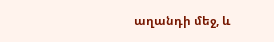աղանդի մեջ, և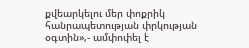քվեարկելու մեր փոքրիկ հանրապետության փրկության օգտին»,- ամփոփել է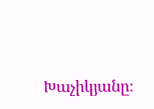Խաչիկյանը։